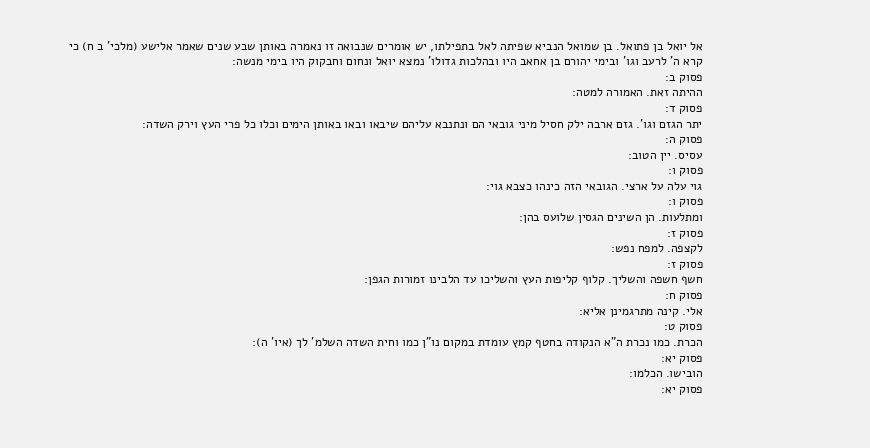אל יואל בן פתואל. בן שמואל הנביא שפיתה לאל בתפילתו, יש אומרים שנבואה זו נאמרה באותן שבע שנים שאמר אלישע (מלכי' ב ח) כי קרא ה' לרעב וגו' ובימי יהורם בן אחאב היו ובהלכות גדולו' נמצא יואל ונחום וחבקוק היו בימי מנשה:
פסוק ב:
ההיתה זאת. האמורה למטה:
פסוק ד:
יתר הגזם וגו'. גזם ארבה ילק חסיל מיני גובאי הם ונתנבא עליהם שיבאו ובאו באותן הימים וכלו כל פרי העץ וירק השדה:
פסוק ה:
עסיס. יין הטוב:
פסוק ו:
גוי עלה על ארצי. הגובאי הזה כינהו כצבא גוי:
פסוק ו:
ומתלעות. הן השינים הגסין שלועס בהן:
פסוק ז:
לקצפה. למפח נפש:
פסוק ז:
חשף חשפה והשליך. קלוף קליפות העץ והשליכו עד הלבינו זמורות הגפן:
פסוק ח:
אלי. קינה מתרגמינן אליא:
פסוק ט:
הכרת. כמו נכרת ה"א הנקודה בחטף קמץ עומדת במקום נו"ן כמו וחית השדה השלמ' לך (איו' ה):
פסוק יא:
הובישו. הכלמו:
פסוק יא: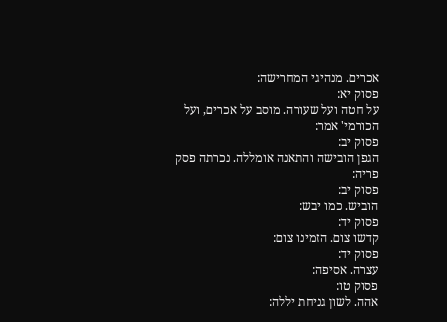אכרים. מנהיגי המחרישה:
פסוק יא:
על חטה ועל שעורה. מוסב על אכרים, ועל הכורמי' אמר:
פסוק יב:
הגפן הובישה והתאנה אומללה. נכרתה פסק פריה:
פסוק יב:
הוביש. כמו יבש:
פסוק יד:
קדשו צום. הזמינו צום:
פסוק יד:
עצרה. אסיפה:
פסוק טו:
אהה. לשון גניחת יללה: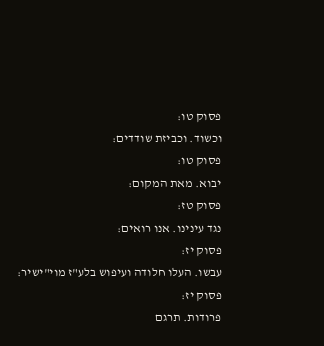פסוק טו:
וכשוד. וכביזת שודדים:
פסוק טו:
יבוא. מאת המקום:
פסוק טז:
נגד עינינו. אנו רואים:
פסוק יז:
עבשו. העלו חלודה ועיפוש בלע"ז מוי"ישיר:
פסוק יז:
פרודות. תרגם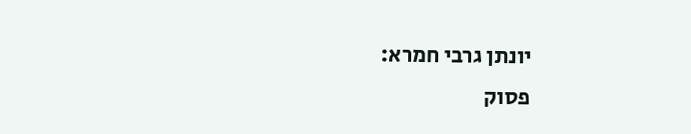יונתן גרבי חמרא:
פסוק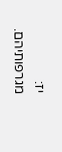יז:
מגרפותיהם.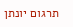תרגום יונתן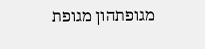מגופתהון מגופת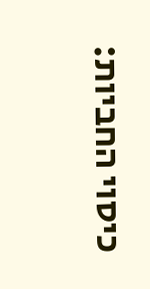כיסוי החביות: